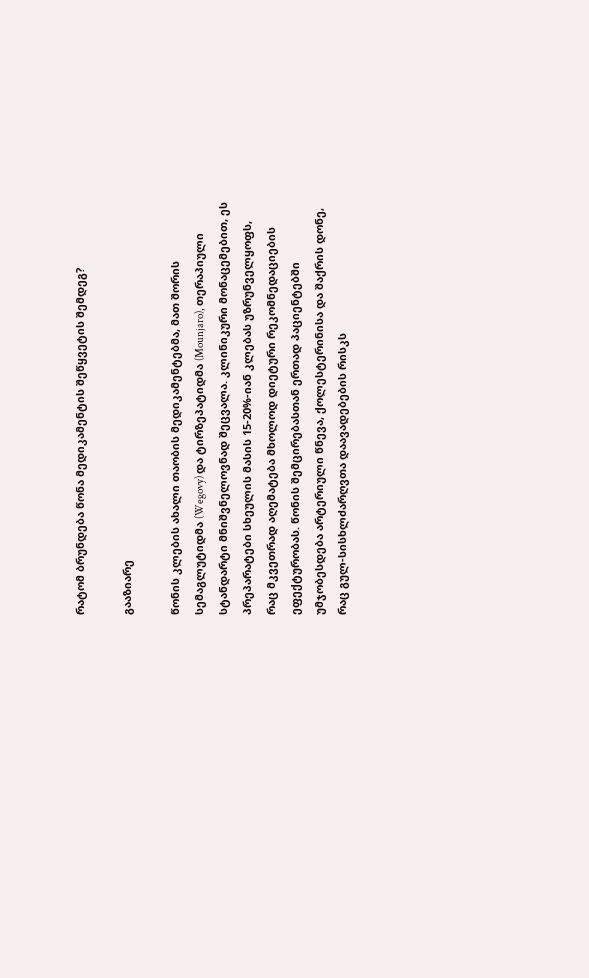რატომ ბრუნდება წონა მედიკამენტის შეწყვეტის შემდეგ?

გააზიარე

წონის კლების ახალი თაობის მედიკამენტებმა, მათ შორის სემაგლუტიდმა (Wegovy) და ტირზეპატიდმა (Mounjaro), თერაპიული სტანდარტი მნიშვნელოვნად შეცვალა. კლინიკური მონაცემებით, ეს პრეპარატები სხეულის მასის 15-20%-იან კლებას უზრუნველყოფს, რაც მკვეთრად აღემატება მხოლოდ დიეტური რეკომნედაციების ეფექტურობას. წონის შემცირებასთან ერთად პაციენტებში უმჯობესდება არტერიული წნევა, ქოლესტერინისა და შაქრის დონე, რაც გულ-სისხლძარღვთა დაავადებების რისკს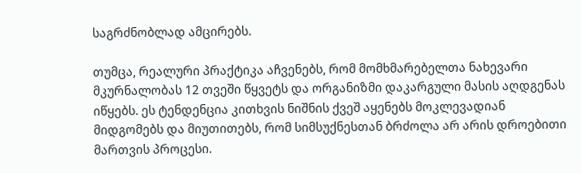საგრძნობლად ამცირებს.

თუმცა, რეალური პრაქტიკა აჩვენებს, რომ მომხმარებელთა ნახევარი მკურნალობას 12 თვეში წყვეტს და ორგანიზმი დაკარგული მასის აღდგენას იწყებს. ეს ტენდენცია კითხვის ნიშნის ქვეშ აყენებს მოკლევადიან მიდგომებს და მიუთითებს, რომ სიმსუქნესთან ბრძოლა არ არის დროებითი მართვის პროცესი.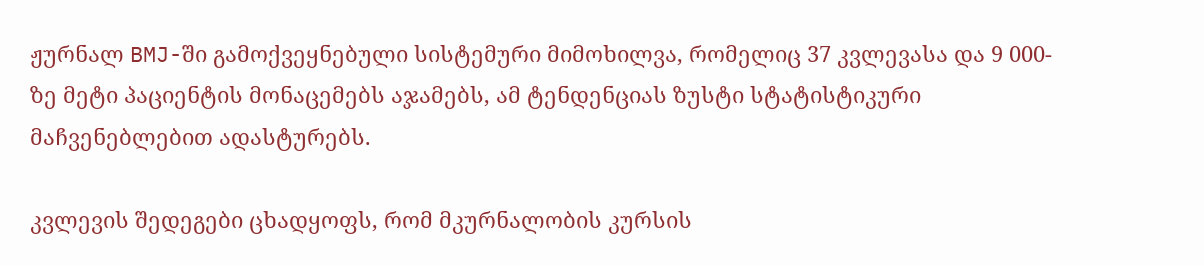ჟურნალ BMJ-ში გამოქვეყნებული სისტემური მიმოხილვა, რომელიც 37 კვლევასა და 9 000-ზე მეტი პაციენტის მონაცემებს აჯამებს, ამ ტენდენციას ზუსტი სტატისტიკური მაჩვენებლებით ადასტურებს.

კვლევის შედეგები ცხადყოფს, რომ მკურნალობის კურსის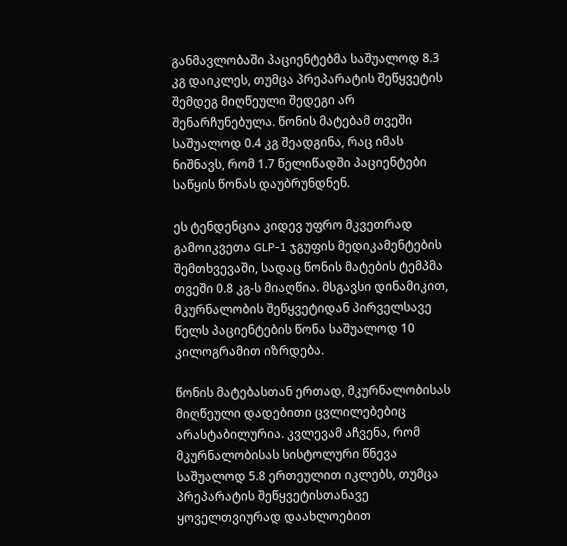განმავლობაში პაციენტებმა საშუალოდ 8.3 კგ დაიკლეს, თუმცა პრეპარატის შეწყვეტის შემდეგ მიღწეული შედეგი არ შენარჩუნებულა. წონის მატებამ თვეში საშუალოდ 0.4 კგ შეადგინა, რაც იმას ნიშნავს, რომ 1.7 წელიწადში პაციენტები საწყის წონას დაუბრუნდნენ.

ეს ტენდენცია კიდევ უფრო მკვეთრად გამოიკვეთა GLP-1 ჯგუფის მედიკამენტების შემთხვევაში, სადაც წონის მატების ტემპმა თვეში 0.8 კგ-ს მიაღწია. მსგავსი დინამიკით, მკურნალობის შეწყვეტიდან პირველსავე წელს პაციენტების წონა საშუალოდ 10 კილოგრამით იზრდება.

წონის მატებასთან ერთად, მკურნალობისას მიღწეული დადებითი ცვლილებებიც არასტაბილურია. კვლევამ აჩვენა, რომ მკურნალობისას სისტოლური წნევა საშუალოდ 5.8 ერთეულით იკლებს, თუმცა პრეპარატის შეწყვეტისთანავე ყოველთვიურად დაახლოებით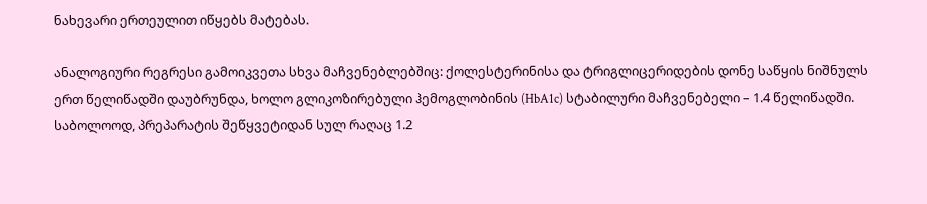ნახევარი ერთეულით იწყებს მატებას.

ანალოგიური რეგრესი გამოიკვეთა სხვა მაჩვენებლებშიც: ქოლესტერინისა და ტრიგლიცერიდების დონე საწყის ნიშნულს ერთ წელიწადში დაუბრუნდა, ხოლო გლიკოზირებული ჰემოგლობინის (HbA1c) სტაბილური მაჩვენებელი – 1.4 წელიწადში. საბოლოოდ, პრეპარატის შეწყვეტიდან სულ რაღაც 1.2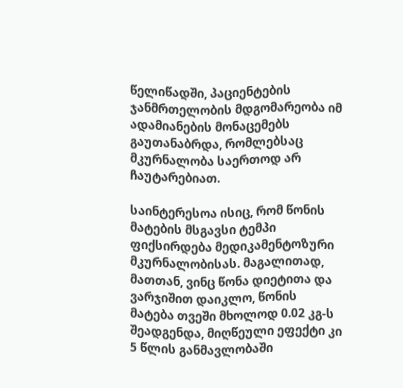წელიწადში, პაციენტების ჯანმრთელობის მდგომარეობა იმ ადამიანების მონაცემებს გაუთანაბრდა, რომლებსაც მკურნალობა საერთოდ არ ჩაუტარებიათ.

საინტერესოა ისიც, რომ წონის მატების მსგავსი ტემპი ფიქსირდება მედიკამენტოზური მკურნალობისას. მაგალითად, მათთან, ვინც წონა დიეტითა და ვარჯიშით დაიკლო, წონის მატება თვეში მხოლოდ 0.02 კგ-ს შეადგენდა, მიღწეული ეფექტი კი 5 წლის განმავლობაში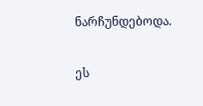ნარჩუნდებოდა.

ეს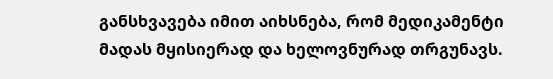განსხვავება იმით აიხსნება, რომ მედიკამენტი მადას მყისიერად და ხელოვნურად თრგუნავს.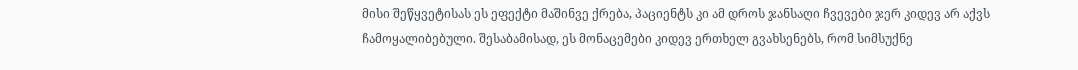მისი შეწყვეტისას ეს ეფექტი მაშინვე ქრება, პაციენტს კი ამ დროს ჯანსაღი ჩვევები ჯერ კიდევ არ აქვს ჩამოყალიბებული. შესაბამისად, ეს მონაცემები კიდევ ერთხელ გვახსენებს, რომ სიმსუქნე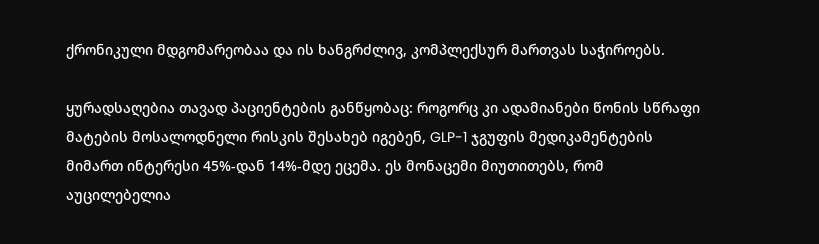ქრონიკული მდგომარეობაა და ის ხანგრძლივ, კომპლექსურ მართვას საჭიროებს.

ყურადსაღებია თავად პაციენტების განწყობაც: როგორც კი ადამიანები წონის სწრაფი მატების მოსალოდნელი რისკის შესახებ იგებენ, GLP-1 ჯგუფის მედიკამენტების მიმართ ინტერესი 45%-დან 14%-მდე ეცემა. ეს მონაცემი მიუთითებს, რომ აუცილებელია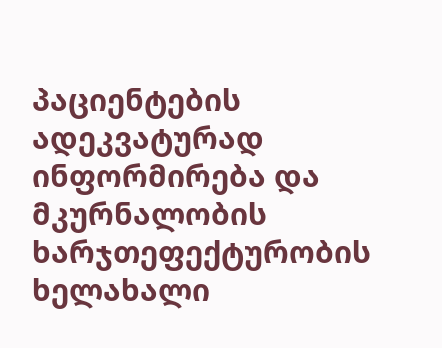პაციენტების ადეკვატურად ინფორმირება და მკურნალობის ხარჯთეფექტურობის ხელახალი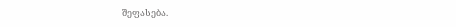შეფასება.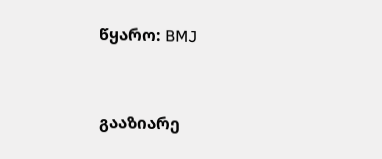წყარო: BMJ



გააზიარე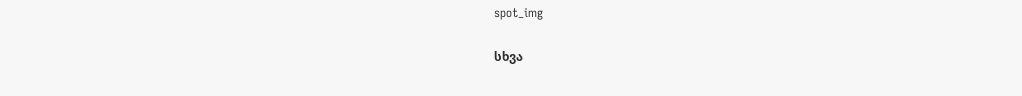spot_img

სხვა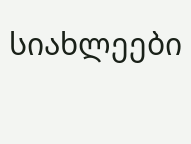სიახლეები